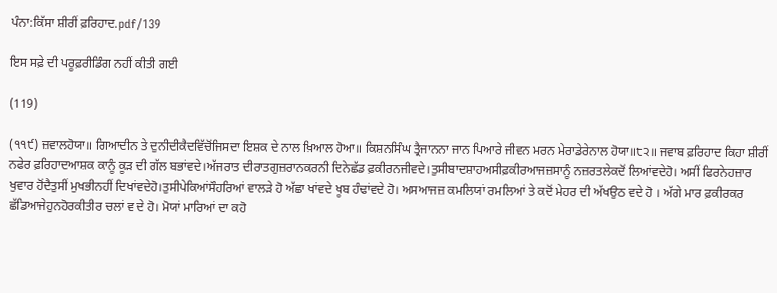ਪੰਨਾ:ਕਿੱਸਾ ਸ਼ੀਰੀਂ ਫ਼ਰਿਹਾਦ.pdf/139

ਇਸ ਸਫ਼ੇ ਦੀ ਪਰੂਫ਼ਰੀਡਿੰਗ ਨਹੀਂ ਕੀਤੀ ਗਈ

(119)

(੧੧੯) ਜ਼ਵਾਲਹੋਯਾ॥ ਗਿਆਦੀਨ ਤੇ ਦੁਨੀਦੀਕੈਦਵਿੱਚੋਂਜਿਸਦਾ ਇਸ਼ਕ ਦੇ ਨਾਲ ਖ਼ਿਆਲ ਹੋਆ॥ ਕਿਸ਼ਨਸਿੰਘ ਤ੍ਰੈਜਾਨਨਾ ਜਾਨ ਪਿਆਰੇ ਜੀਵਨ ਮਰਨ ਮੇਰਾਡੇਰੇਨਾਲ ਹੋਯਾ॥੮੨॥ ਜਵਾਬ ਫ਼ਰਿਹਾਦ ਕਿਹਾ ਸ਼ੀਰੀਂ ਨਫੇਰ ਫ਼ਰਿਹਾਦਆਸ਼ਕ ਕਾਨੂੰ ਕੂੜ ਦੀ ਗੱਲ ਬਭਾਂਵਦੇ।ਅੱਜਰਾਤ ਦੀਰਾਤਗੁਜ਼ਰਾਨਕਰਨੀ ਦਿਨੇਛੱਡ ਫ਼ਕੀਰਨਜੀਵਦੇ।ਤੁਸੀਬਾਦਸ਼ਾਹਅਸੀਫ਼ਕੀਰਆਜਜ਼ਸਾਨੂੰ ਨਜ਼ਰਤਲੇਕਦੋਂ ਲਿਆਂਵਦੇਹੋ। ਅਸੀਂ ਫਿਰਨੇਹਜ਼ਾਰ ਖੁਵਾਰ ਹੋਂਦੈਤੁਸੀਂ ਮੁਖਭੀਨਹੀਂ ਦਿਖਾਂਵਦੇਹੋ।ਤੁਸੀਪੇਕਿਆਂਸੌਹਰਿਆਂ ਵਾਲੜੇ ਹੋ ਅੱਛਾ ਖਾਂਵਦੇ ਖੂਬ ਹੰਢਾਂਵਦੇ ਹੋ। ਅਸਆਜਜ਼ ਕਮਲਿਯਾਂ ਰਮਲਿਆਂ ਤੇ ਕਦੋਂ ਮੇਹਰ ਦੀ ਅੱਖਉਠ ਵਦੇ ਹੋ । ਅੱਗੇ ਮਾਰ ਫ਼ਕੀਰਕਰ ਛੱਡਿਆਜੇਹੁਨਹੋਰਕੀਤੀਰ ਚਲਾਂ ਵ ਦੇ ਹੋ। ਮੋਯਾਂ ਮਾਰਿਆਂ ਦਾ ਕਹੋ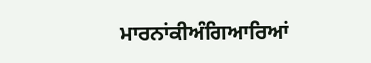ਮਾਰਨਾਂਕੀਅੰਗਿਆਰਿਆਂ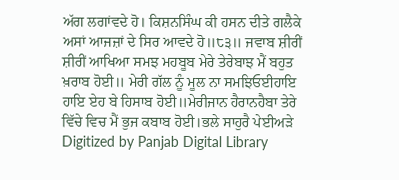ਅੱਗ ਲਗਾਂਵਦੇ ਹੋ। ਕਿਸ਼ਨਸਿੰਘ ਕੀ ਹਸਨ ਦੀਤੇ ਗਲੈਕੇ ਅਸਾਂ ਆਜਜ਼ਾਂ ਦੇ ਸਿਰ ਆਵਦੇ ਹੋ॥੮੩॥ ਜਵਾਬ ਸ਼ੀਰੀਂ ਸ਼ੀਰੀਂ ਆਖਿਆ ਸਮਝ ਮਹਬੂਬ ਮੇਰੇ ਤੇਰੇਬਾਝ ਮੈਂ ਬਹੁਤ ਖ਼ਰਾਬ ਹੋਈ॥ ਮੇਰੀ ਗੱਲ ਨੂੰ ਮੂਲ ਨਾ ਸਮਝਿਓਈਹਾਇ ਹਾਇ ਏਹ ਬੇ ਹਿਸਾਬ ਹੋਈ॥ਮੇਰੀਜਾਨ ਹੈਰਾਨਹੈਬਾ ਤੇਰੇ ਵਿੱਚੇ ਵਿਚ ਮੈਂ ਭੁਜ ਕਬਾਬ ਹੋਈ।ਭਲੇ ਸਾਹੁਰੈ ਪੇਈਅੜੇ Digitized by Panjab Digital Library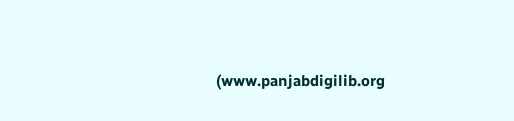(www.panjabdigilib.org